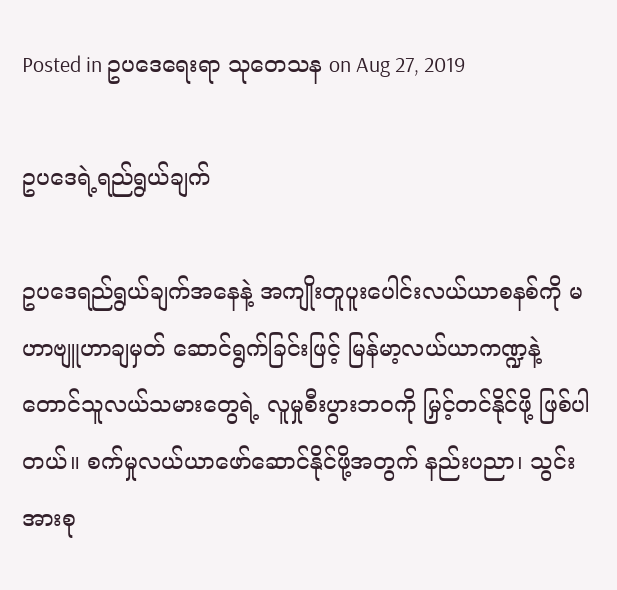Posted in ဥပဒေရေးရာ သုတေသန on Aug 27, 2019

ဥပဒေရဲ့ရည်ရွယ်ချက်

ဥပဒေရည်ရွယ်ချက်အနေနဲ့ အကျိုးတူပူးပေါင်းလယ်ယာစနစ်ကို မဟာဗျူဟာချမှတ် ဆောင်ရွက်ခြင်းဖြင့် မြန်မာ့လယ်ယာကဏ္ဍနဲ့ တောင်သူလယ်သမားတွေရဲ့ လူမှုစီးပွားဘဝကို မြှင့်တင်နိုင်ဖို့ ဖြစ်ပါတယ်။ စက်မှုလယ်ယာဖော်ဆောင်နိုင်ဖို့အတွက် နည်းပညာ၊ သွင်းအားစု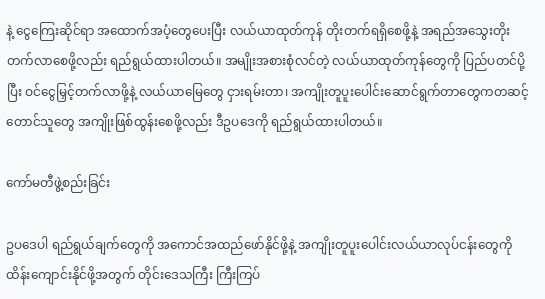နဲ့ ငွေကြေးဆိုင်ရာ အထောက်အပံ့တွေပေးပြီး လယ်ယာထုတ်ကုန် တိုးတက်ရရှိစေဖို့နဲ့ အရည်အသွေးတိုးတက်လာစေဖို့လည်း ရည်ရွယ်ထားပါတယ်။ အမျိုးအစားစုံလင်တဲ့ လယ်ယာထုတ်ကုန်တွေကို ပြည်ပတင်ပို့ပြီး ဝင်ငွေမြှင့်တက်လာဖို့နဲ့ လယ်ယာမြေတွေ ငှားရမ်းတာ၊ အကျိုးတူပူးပေါင်းဆောင်ရွက်တာတွေကတဆင့် တောင်သူတွေ အကျိုးဖြစ်ထွန်းစေဖို့လည်း ဒီဥပဒေကို ရည်ရွယ်ထားပါတယ်။

ကော်မတီဖွဲ့စည်းခြင်း

ဥပဒေပါ ရည်ရွယ်ချက်တွေကို အကောင်အထည်ဖော်နိုင်ဖို့နဲ့ အကျိုးတူပူးပေါင်းလယ်ယာလုပ်ငန်းတွေကို ထိန်းကျောင်းနိုင်ဖို့အတွက် တိုင်းဒေသကြီး ကြီးကြပ်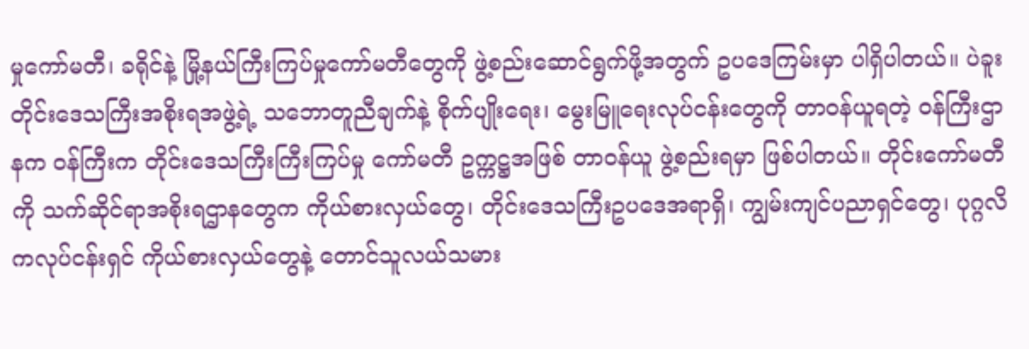မှုကော်မတီ၊ ခရိုင်နဲ့ မြို့နယ်ကြီးကြပ်မှုကော်မတီတွေကို ဖွဲ့စည်းဆောင်ရွက်ဖို့အတွက် ဥပဒေကြမ်းမှာ ပါရှိပါတယ်။ ပဲခူးတိုင်းဒေသကြီးအစိုးရအဖွဲ့ရဲ့ သဘောတူညီချက်နဲ့ စိုက်ပျိုးရေး၊ မွေးမြူရေးလုပ်ငန်းတွေကို တာဝန်ယူရတဲ့ ဝန်ကြီးဌာနက ဝန်ကြီးက တိုင်းဒေသကြီးကြီးကြပ်မှု ကော်မတီ ဥက္ကဋ္ဌအဖြစ် တာဝန်ယူ ဖွဲ့စည်းရမှာ ဖြစ်ပါတယ်။ တိုင်းကော်မတီကို သက်ဆိုင်ရာအစိုးရဌာနတွေက ကိုယ်စားလှယ်တွေ၊ တိုင်းဒေသကြီးဥပဒေအရာရှိ၊ ကျွမ်းကျင်ပညာရှင်တွေ၊ ပုဂ္ဂလိကလုပ်ငန်းရှင် ကိုယ်စားလှယ်တွေနဲ့ တောင်သူလယ်သမား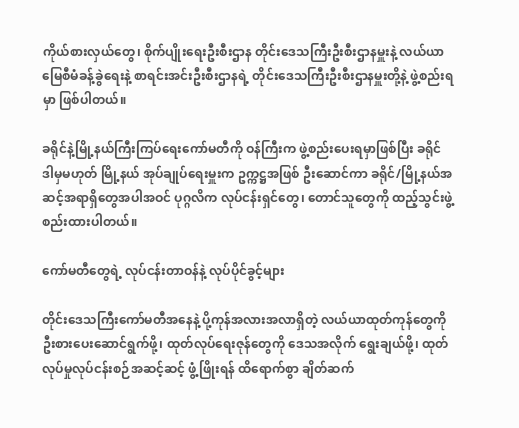ကိုယ်စားလှယ်တွေ၊ စိုက်ပျိုးရေးဦးစီးဌာန တိုင်းဒေသကြီးဦးစီးဌာနမှူးနဲ့ လယ်ယာမြေစီမံခန့်ခွဲရေးနဲ့ စာရင်းအင်းဦးစီးဌာနရဲ့ တိုင်းဒေသကြီးဦးစီးဌာနမှူးတို့နဲ့ ဖွဲ့စည်းရမှာ ဖြစ်ပါတယ်။

ခရိုင်နဲ့မြို့နယ်ကြီးကြပ်ရေးကော်မတီကို ဝန်ကြီးက ဖွဲ့စည်းပေးရမှာဖြစ်ပြီး ခရိုင် ဒါမှမဟုတ် မြို့နယ် အုပ်ချုပ်ရေးမှူးက ဥက္ကဋ္ဌအဖြစ် ဦးဆောင်ကာ ခရိုင်/မြို့နယ်အဆင့်အရာရှိတွေအပါအဝင် ပုဂ္ဂလိက လုပ်ငန်းရှင်တွေ၊ တောင်သူတွေကို ထည့်သွင်းဖွဲ့စည်းထားပါတယ်။

ကော်မတီတွေရဲ့ လုပ်ငန်းတာဝန်နဲ့ လုပ်ပိုင်ခွင့်များ

တိုင်းဒေသကြီးကော်မတီအနေနဲ့ ပို့ကုန်အလားအလာရှိတဲ့ လယ်ယာထုတ်ကုန်တွေကို ဦးစားပေးဆောင်ရွက်ဖို့၊ ထုတ်လုပ်ရေးဇုန်တွေကို ဒေသအလိုက် ရွေးချယ်ဖို့၊ ထုတ်လုပ်မှုလုပ်ငန်းစဉ်အဆင့်ဆင့် ဖွံ့ဖြိုးရန် ထိရောက်စွာ ချိတ်ဆက်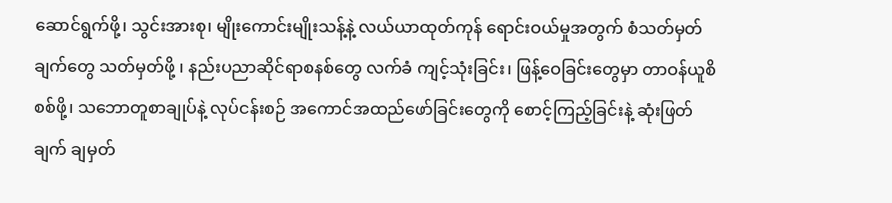ဆောင်ရွက်ဖို့၊ သွင်းအားစု၊ မျိုးကောင်းမျိုးသန့်နဲ့ လယ်ယာထုတ်ကုန် ရောင်းဝယ်မှုအတွက် စံသတ်မှတ်ချက်တွေ သတ်မှတ်ဖို့ ၊ နည်းပညာဆိုင်ရာစနစ်တွေ လက်ခံ ကျင့်သုံးခြင်း၊ ဖြန့်ဝေခြင်းတွေမှာ တာဝန်ယူစိစစ်ဖို့၊ သဘောတူစာချုပ်နဲ့ လုပ်ငန်းစဉ် အကောင်အထည်ဖော်ခြင်းတွေကို စောင့်ကြည့်ခြင်းနဲ့ ဆုံးဖြတ်ချက် ချမှတ်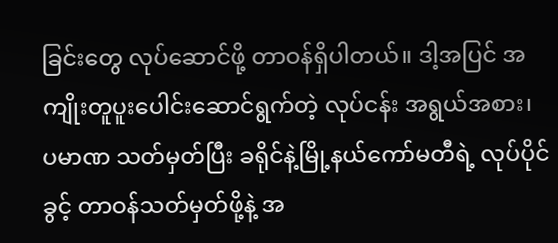ခြင်းတွေ လုပ်ဆောင်ဖို့ တာဝန်ရှိပါတယ်။ ဒါ့အပြင် အကျိုးတူပူးပေါင်းဆောင်ရွက်တဲ့ လုပ်ငန်း အရွယ်အစား၊ ပမာဏ သတ်မှတ်ပြီး ခရိုင်နဲ့မြို့နယ်ကော်မတီရဲ့ လုပ်ပိုင်ခွင့် တာဝန်သတ်မှတ်ဖို့နဲ့ အ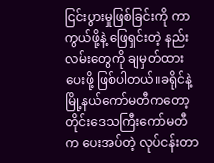ငြင်းပွားမှုဖြစ်ခြင်းကို ကာကွယ်ဖို့နဲ့ ဖြေရှင်းတဲ့ နည်းလမ်းတွေကို ချမှတ်ထားပေးဖို့ ဖြစ်ပါတယ်။ခရိုင်နဲ့ မြို့နယ်ကော်မတီကတော့ တိုင်းဒေသကြီးကော်မတီက ပေးအပ်တဲ့ လုပ်ငန်းတာ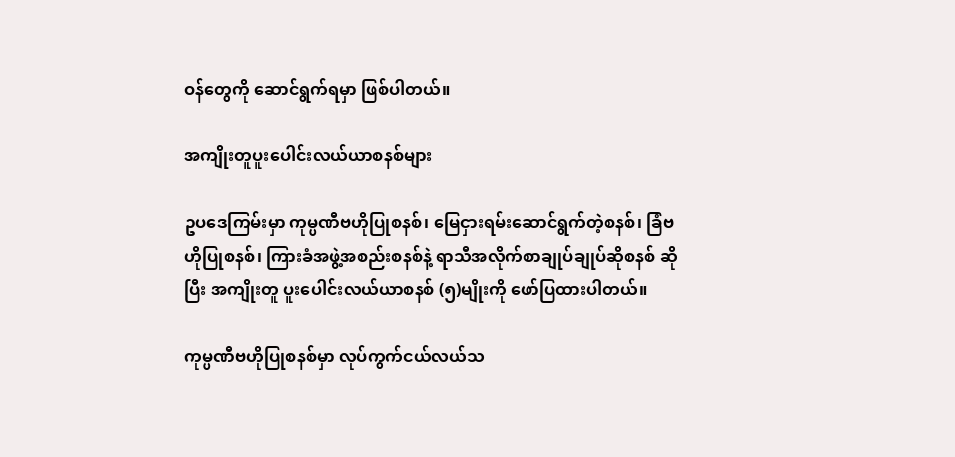ဝန်တွေကို ဆောင်ရွက်ရမှာ ဖြစ်ပါတယ်။

အကျိုးတူပူးပေါင်းလယ်ယာစနစ်များ

ဥပဒေကြမ်းမှာ ကုမ္ပဏီဗဟိုပြုစနစ်၊ မြေငှားရမ်းဆောင်ရွက်တဲ့စနစ်၊ ခြံဗဟိုပြုစနစ်၊ ကြားခံအဖွဲ့အစည်းစနစ်နဲ့ ရာသီအလိုက်စာချုပ်ချုပ်ဆိုစနစ် ဆိုပြီး အကျိုးတူ ပူးပေါင်းလယ်ယာစနစ် (၅)မျိုးကို ဖော်ပြထားပါတယ်။

ကုမ္ပဏီဗဟိုပြုစနစ်မှာ လုပ်ကွက်ငယ်လယ်သ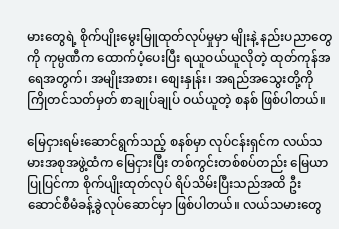မားတွေရဲ့ စိုက်ပျိုးမွေးမြူထုတ်လုပ်မှုမှာ မျိုးနဲ့ နည်းပညာတွေကို ကုမ္ပဏီက ထောက်ပံ့ပေးပြီး ရယူဝယ်ယူလိုတဲ့ ထုတ်ကုန်အရေအတွက်၊ အမျိုးအစား၊ စျေးနှုန်း၊ အရည်အသွေးတို့ကို ကြိုတင်သတ်မှတ် စာချုပ်ချုပ် ဝယ်ယူတဲ့ စနစ် ဖြစ်ပါတယ်။

မြေငှားရမ်းဆောင်ရွက်သည့် စနစ်မှာ လုပ်ငန်းရှင်က လယ်သမားအစုအဖွဲ့ထံက မြေငှားပြီး တစ်ကွင်းတစ်စပ်တည်း မြေယာပြုပြင်ကာ စိုက်ပျိုးထုတ်လုပ် ရိပ်သိမ်းပြီးသည်အထိ ဦးဆောင်စီမံခန့်ခွဲလုပ်ဆောင်မှာ ဖြစ်ပါတယ်။ လယ်သမားတွေ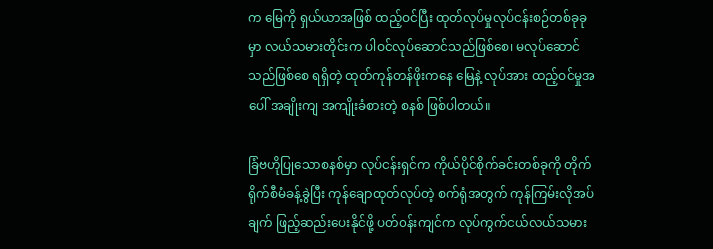က မြေကို ရှယ်ယာအဖြစ် ထည့်ဝင်ပြီး ထုတ်လုပ်မှုလုပ်ငန်းစဉ်တစ်ခုခုမှာ လယ်သမားတိုင်းက ပါဝင်လုပ်ဆောင်သည်ဖြစ်စေ၊ မလုပ်ဆောင်သည်ဖြစ်စေ ရရှိတဲ့ ထုတ်ကုန်တန်ဖိုးကနေ မြေနဲ့ လုပ်အား ထည့်ဝင်မှုအပေါ် အချိုးကျ အကျိုးခံစားတဲ့ စနစ် ဖြစ်ပါတယ်။

ခြံဗဟိုပြုသောစနစ်မှာ လုပ်ငန်းရှင်က ကိုယ်ပိုင်စိုက်ခင်းတစ်ခုကို တိုက်ရိုက်စီမံခန့်ခွဲပြီး ကုန်ချောထုတ်လုပ်တဲ့ စက်ရုံအတွက် ကုန်ကြမ်းလိုအပ်ချက် ဖြည့်ဆည်းပေးနိုင်ဖို့ ပတ်၀န်းကျင်က လုပ်ကွက်ငယ်လယ်သမား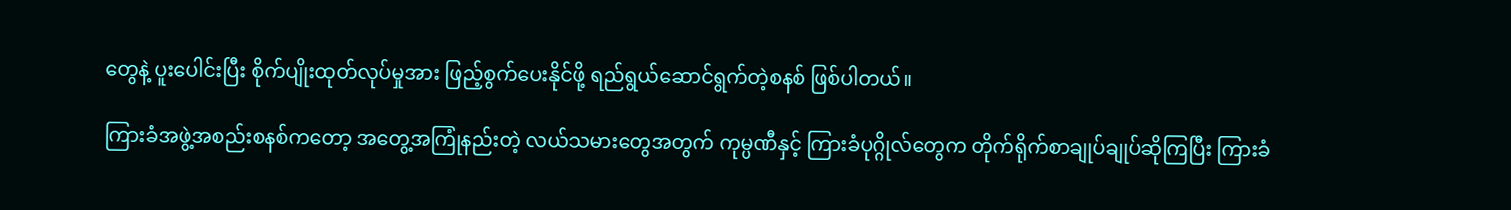တွေနဲ့ ပူးပေါင်းပြီး စိုက်ပျိုးထုတ်လုပ်မှုအား ဖြည့်စွက်ပေးနိုင်ဖို့ ရည်ရွယ်ဆောင်ရွက်တဲ့စနစ် ဖြစ်ပါတယ်။

ကြားခံအဖွဲ့အစည်းစနစ်ကတော့ အတွေ့အကြုံနည်းတဲ့ လယ်သမားတွေအတွက် ကုမ္ပဏီနှင့် ကြားခံပုဂ္ဂိုလ်တွေက တိုက်ရိုက်စာချုပ်ချုပ်ဆိုကြပြီး ကြားခံ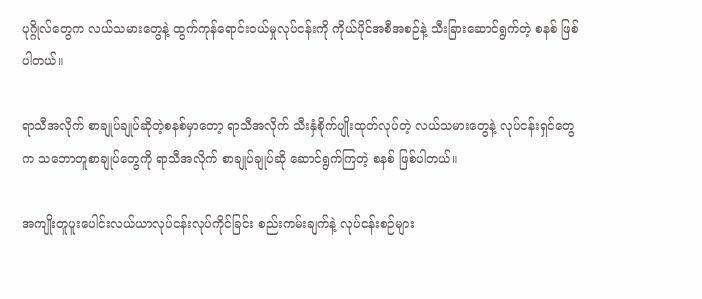ပုဂ္ဂိုလ်တွေက လယ်သမားတွေနဲ့ ထွက်ကုန်ရောင်းဝယ်မှုလုပ်ငန်းကို ကိုယ်ပိုင်အစီအစဉ်နဲ့ သီးခြားဆောင်ရွက်တဲ့ စနစ် ဖြစ်ပါတယ်။

ရာသီအလိုက် စာချုပ်ချုပ်ဆိုတဲ့စနစ်မှာတော့ ရာသီအလိုက် သီးနှံစိုက်ပျိုးထုတ်လုပ်တဲ့ လယ်သမားတွေနဲ့ လုပ်ငန်းရှင်တွေက သဘောတူစာချုပ်တွေကို ရာသီအလိုက် စာချုပ်ချုပ်ဆို ဆောင်ရွက်ကြတဲ့ စနစ် ဖြစ်ပါတယ်။

အကျိုးတူပူးပေါင်းလယ်ယာလုပ်ငန်းလုပ်ကိုင်ခြင်း စည်းကမ်းချက်နဲ့ လုပ်ငန်းစဉ်များ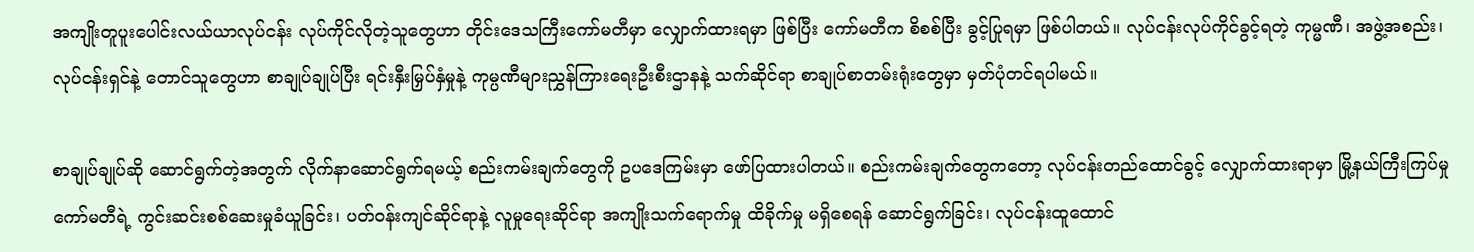အကျိုးတူပူးပေါင်းလယ်ယာလုပ်ငန်း လုပ်ကိုင်လိုတဲ့သူတွေဟာ တိုင်းဒေသကြီးကော်မတီမှာ လျှောက်ထားရမှာ ဖြစ်ပြီး ကော်မတီက စိစစ်ပြီး ခွင့်ပြုရမှာ ဖြစ်ပါတယ်။ လုပ်ငန်းလုပ်ကိုင်ခွင့်ရတဲ့ ကုမ္မဏီ၊ အဖွဲ့အစည်း၊ လုပ်ငန်းရှင်နဲ့ တောင်သူတွေဟာ စာချုပ်ချုပ်ပြီး ရင်းနှီးမြှပ်နှံမှုနဲ့ ကုမ္ပဏီများညွှန်ကြားရေးဦးစီးဌာနနဲ့ သက်ဆိုင်ရာ စာချုပ်စာတမ်းရုံးတွေမှာ မှတ်ပုံတင်ရပါမယ်။

စာချုပ်ချုပ်ဆို ဆောင်ရွက်တဲ့အတွက် လိုက်နာဆောင်ရွက်ရမယ့် စည်းကမ်းချက်တွေကို ဥပဒေကြမ်းမှာ ဖော်ပြထားပါတယ်။ စည်းကမ်းချက်တွေကတော့ လုပ်ငန်းတည်ထောင်ခွင့် လျှောက်ထားရာမှာ မြို့နယ်ကြီးကြပ်မှုကော်မတီရဲ့ ကွင်းဆင်းစစ်ဆေးမှုခံယူခြင်း၊ ပတ်ဝန်းကျင်ဆိုင်ရာနဲ့ လူမှုရေးဆိုင်ရာ အကျိုးသက်ရောက်မှု ထိခိုက်မှု မရှိစေရန် ဆောင်ရွက်ခြင်း၊ လုပ်ငန်းထူထောင်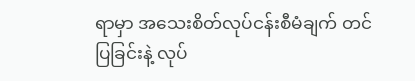ရာမှာ အသေးစိတ်လုပ်ငန်းစီမံချက် တင်ပြခြင်းနဲ့ လုပ်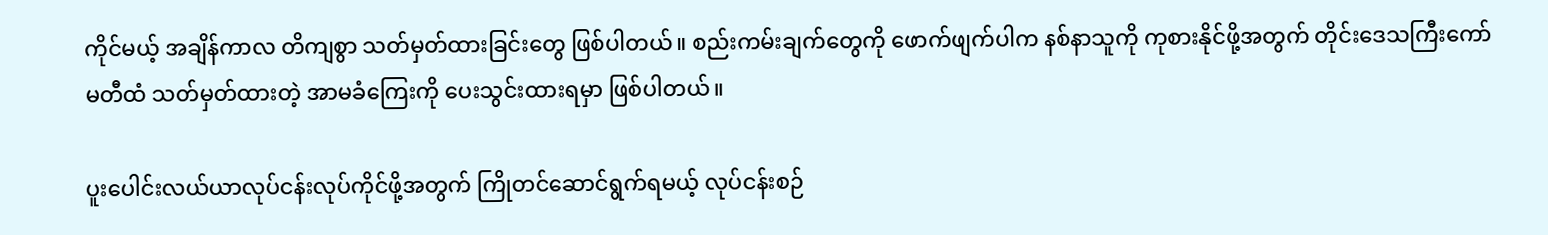ကိုင်မယ့် အချိန်ကာလ တိကျစွာ သတ်မှတ်ထားခြင်းတွေ ဖြစ်ပါတယ်။ စည်းကမ်းချက်တွေကို ဖောက်ဖျက်ပါက နစ်နာသူကို ကုစားနိုင်ဖို့အတွက် တိုင်းဒေသကြီးကော်မတီထံ သတ်မှတ်ထားတဲ့ အာမခံကြေးကို ပေးသွင်းထားရမှာ ဖြစ်ပါတယ်။

ပူးပေါင်းလယ်ယာလုပ်ငန်းလုပ်ကိုင်ဖို့အတွက် ကြိုတင်ဆောင်ရွက်ရမယ့် လုပ်ငန်းစဉ်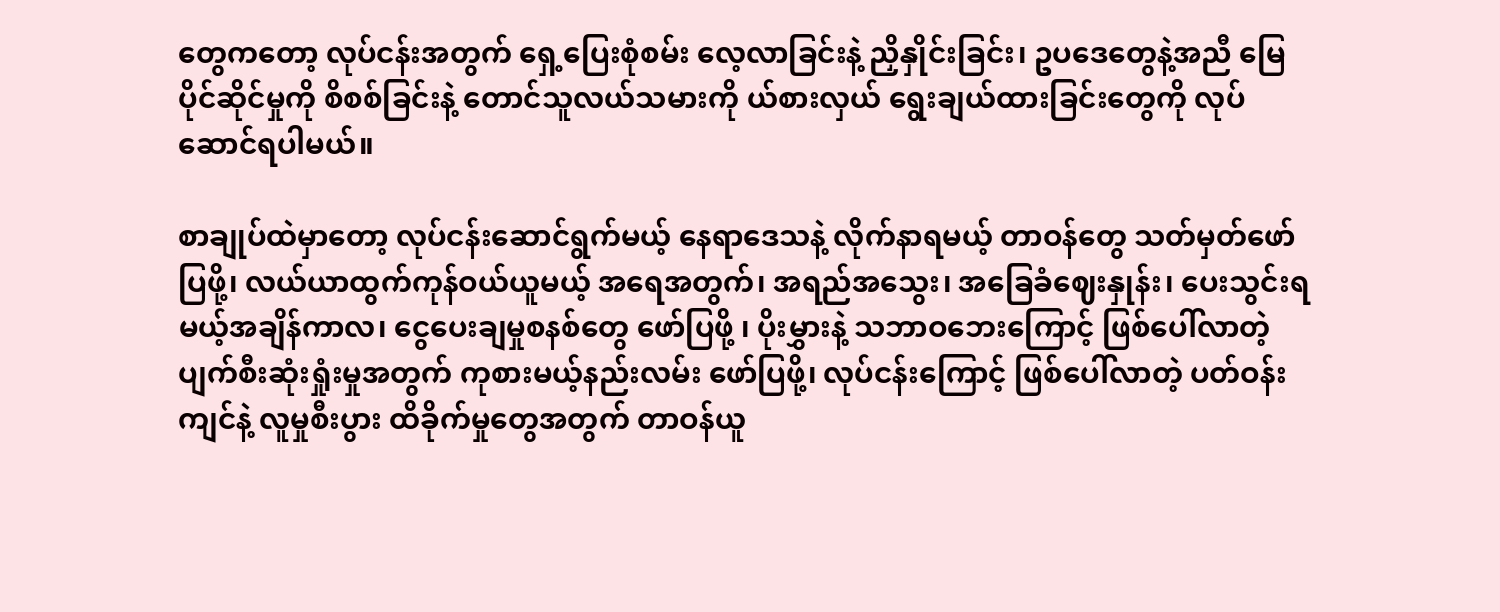တွေကတော့ လုပ်ငန်းအတွက် ရှေ့ပြေးစုံစမ်း လေ့လာခြင်းနဲ့ ညှိနှိုင်းခြင်း၊ ဥပဒေတွေနဲ့အညီ မြေပိုင်ဆိုင်မှုကို စိစစ်ခြင်းနဲ့ တောင်သူလယ်သမားကို ယ်စားလှယ် ရွေးချယ်ထားခြင်းတွေကို လုပ်ဆောင်ရပါမယ်။

စာချုပ်ထဲမှာတော့ လုပ်ငန်းဆောင်ရွက်မယ့် နေရာဒေသနဲ့ လိုက်နာရမယ့် တာဝန်တွေ သတ်မှတ်ဖော်ပြဖို့၊ လယ်ယာထွက်ကုန်ဝယ်ယူမယ့် အရေအတွက်၊ အရည်အသွေး၊ အခြေခံဈေးနှုန်း၊ ပေးသွင်းရမယ့်အချိန်ကာလ၊ ငွေပေးချမှုစနစ်တွေ ဖော်ပြဖို့ ၊ ပိုးမွှားနဲ့ သဘာဝဘေးကြောင့် ဖြစ်ပေါ်လာတဲ့ ပျက်စီးဆုံးရှုံးမှုအတွက် ကုစားမယ့်နည်းလမ်း ဖော်ပြဖို့၊ လုပ်ငန်းကြောင့် ဖြစ်ပေါ်လာတဲ့ ပတ်ဝန်းကျင်နဲ့ လူမှုစီးပွား ထိခိုက်မှုတွေအတွက် တာဝန်ယူ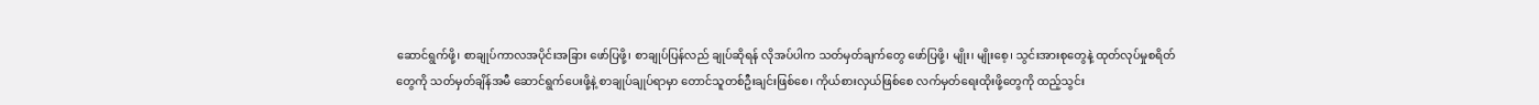ဆောင်ရွက်ဖို့၊ စာချုပ်ကာလအပိုင်းအခြား ဖော်ပြဖို့၊ စာချုပ်ပြန်လည် ချုပ်ဆိုရန် လိုအပ်ပါက သတ်မှတ်ချက်တွေ ဖော်ပြဖို့၊ မျိုး၊ မျိုးစေ့၊ သွင်းအားစုတွေနဲ့ ထုတ်လုပ်မှုစရိတ်တွေကို သတ်မှတ်ချိန်အမီ ဆောင်ရွက်ပေးဖို့နဲ့ စာချုပ်ချုပ်ရာမှာ တောင်သူတစ်ဦးချင်းဖြစ်စေ၊ ကိုယ်စားလှယ်ဖြစ်စေ လက်မှတ်ရေးထိုးဖို့တွေကို ထည့်သွင်း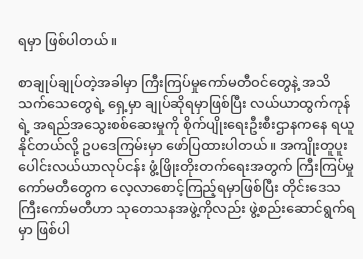ရမှာ ဖြစ်ပါတယ်။

စာချုပ်ချုပ်တဲ့အခါမှာ ကြီးကြပ်မှုကော်မတီဝင်တွေနဲ့ အသိသက်သေတွေရဲ့ ရှေ့မှာ ချုပ်ဆိုရမှာဖြစ်ပြီး လယ်ယာထွက်ကုန်ရဲ့ အရည်အသွေးစစ်ဆေးမှုကို စိုက်ပျိုးရေးဦးစီးဌာနကနေ ရယူနိုင်တယ်လို့ ဥပဒေကြမ်းမှာ ဖော်ပြထားပါတယ်။ အကျိုးတူပူးပေါင်းလယ်ယာလုပ်ငန်း ဖွံ့ဖြိုးတိုးတက်ရေးအတွက် ကြီးကြပ်မှုကော်မတီတွေက လေ့လာစောင့်ကြည့်ရမှာဖြစ်ပြီး တိုင်းဒေသကြီးကော်မတီဟာ သုတေသနအဖွဲ့ကိုလည်း ဖွဲ့စည်းဆောင်ရွက်ရမှာ ဖြစ်ပါ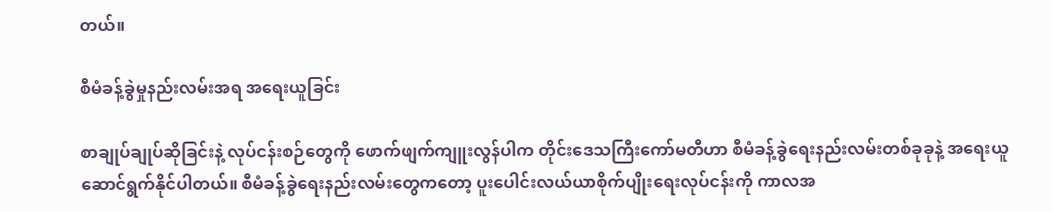တယ်။

စီမံခန့်ခွဲမှုနည်းလမ်းအရ အရေးယူခြင်း

စာချုပ်ချုပ်ဆိုခြင်းနဲ့ လုပ်ငန်းစဉ်တွေကို ဖောက်ဖျက်ကျူးလွန်ပါက တိုင်းဒေသကြီးကော်မတီဟာ စီမံခန့်ခွဲရေးနည်းလမ်းတစ်ခုခုနဲ့ အရေးယူ ဆောင်ရွက်နိုင်ပါတယ်။ စီမံခန့်ခွဲရေးနည်းလမ်းတွေကတော့ ပူးပေါင်းလယ်ယာစိုက်ပျိုးရေးလုပ်ငန်းကို ကာလအ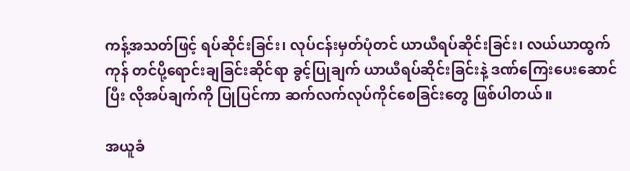ကန့်အသတ်ဖြင့် ရပ်ဆိုင်းခြင်း၊ လုပ်ငန်းမှတ်ပုံတင် ယာယီရပ်ဆိုင်းခြင်း၊ လယ်ယာထွက်ကုန် တင်ပို့ရောင်းချခြင်းဆိုင်ရာ ခွင့်ပြုချက် ယာယီရပ်ဆိုင်းခြင်းနဲ့ ဒဏ်ကြေးပေးဆောင်ပြီး လိုအပ်ချက်ကို ပြုပြင်ကာ ဆက်လက်လုပ်ကိုင်စေခြင်းတွေ ဖြစ်ပါတယ်။

အယူခံ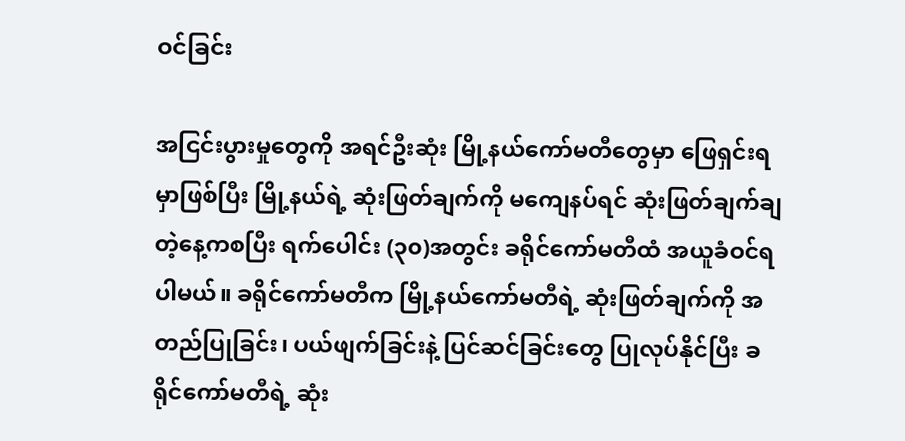ဝင်ခြင်း

အငြင်းပွားမှုတွေကို အရင်ဦးဆုံး မြို့နယ်ကော်မတီတွေမှာ ဖြေရှင်းရမှာဖြစ်ပြီး မြို့နယ်ရဲ့ ဆုံးဖြတ်ချက်ကို မကျေနပ်ရင် ဆုံးဖြတ်ချက်ချတဲ့နေ့ကစပြီး ရက်ပေါင်း (၃၀)အတွင်း ခရိုင်ကော်မတီထံ အယူခံဝင်ရပါမယ်။ ခရိုင်ကော်မတီက မြို့နယ်ကော်မတီရဲ့ ဆုံးဖြတ်ချက်ကို အတည်ပြုခြင်း၊ ပယ်ဖျက်ခြင်းနဲ့ ပြင်ဆင်ခြင်းတွေ ပြုလုပ်နိုင်ပြီး ခရိုင်ကော်မတီရဲ့ ဆုံး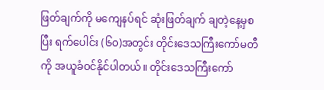ဖြတ်ချက်ကို မကျေနပ်ရင် ဆုံးဖြတ်ချက် ချတဲ့နေ့မှစပြီး ရက်ပေါင်း (၆၀)အတွင်း တိုင်းဒေသကြီးကော်မတီကို အယူခံဝင်နိုင်ပါတယ်။ တိုင်းဒေသကြီးကော်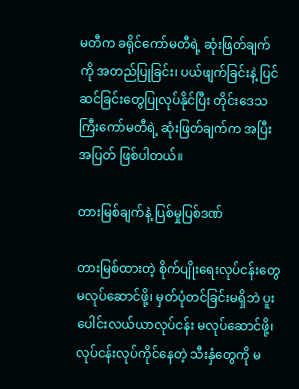မတီက ခရိုင်ကော်မတီရဲ့ ဆုံးဖြတ်ချက်ကို အတည်ပြုခြင်း၊ ပယ်ဖျက်ခြင်းနဲ့ ပြင်ဆင်ခြင်းတွေပြုလုပ်နိုင်ပြီး တိုင်းဒေသကြီးကော်မတီရဲ့ ဆုံးဖြတ်ချက်က အပြီးအပြတ် ဖြစ်ပါတယ်။

တားမြစ်ချက်နဲ့ ပြစ်မှုပြစ်ဒဏ်

တားမြစ်ထားတဲ့ စိုက်ပျိုးရေးလုပ်ငန်းတွေ မလုပ်ဆောင်ဖို့၊ မှတ်ပုံတင်ခြင်းမရှိဘဲ ပူးပေါင်းလယ်ယာလုပ်ငန်း မလုပ်ဆောင်ဖို့၊ လုပ်ငန်းလုပ်ကိုင်နေတဲ့ သီးနှံတွေကို မ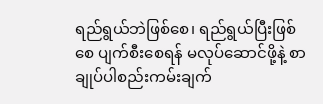ရည်ရွယ်ဘဲဖြစ်စေ၊ ရည်ရွယ်ပြီးဖြစ်စေ ပျက်စီးစေရန် မလုပ်ဆောင်ဖို့နဲ့ စာချုပ်ပါစည်းကမ်းချက်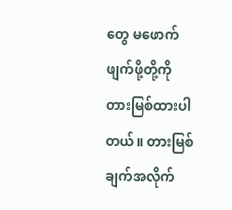တွေ မဖောက်ဖျက်ဖို့တို့ကို တားမြစ်ထားပါတယ်။ တားမြစ်ချက်အလိုက်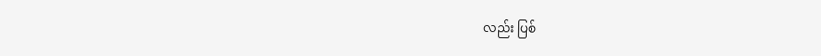လည်း ပြစ်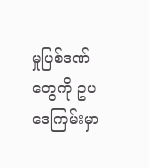မှုပြစ်ဒဏ်တွေကို ဥပဒေကြမ်းမှာ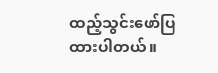ထည့်သွင်းဖော်ပြထားပါတယ်။